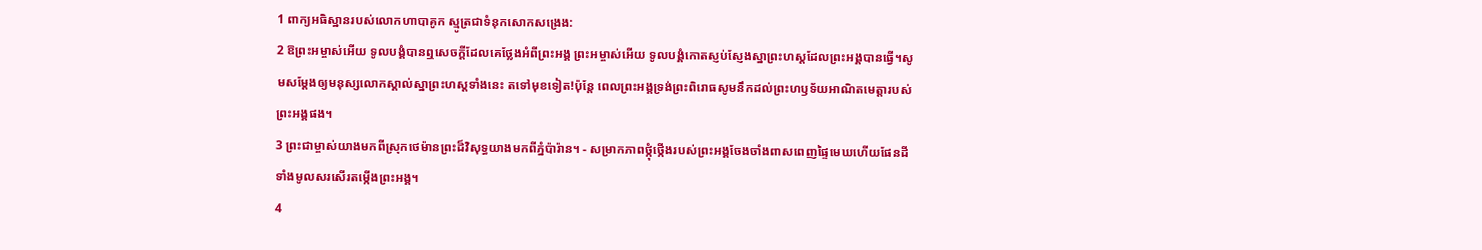1 ពាក្យអធិស្ឋានរបស់លោកហាបាគូក ស្មូត្រជាទំនុកសោកសង្រេង:
2 ឱព្រះអម្ចាស់អើយ ទូលបង្គំបានឮសេចក្ដីដែលគេថ្លែងអំពីព្រះអង្គ ព្រះអម្ចាស់អើយ ទូលបង្គំកោតស្ញប់ស្ញែងស្នាព្រះហស្ដដែលព្រះអង្គបានធ្វើ។សូមសម្តែងឲ្យមនុស្សលោកស្គាល់ស្នាព្រះហស្ដទាំងនេះ តទៅមុខទៀត!ប៉ុន្តែ ពេលព្រះអង្គទ្រង់ព្រះពិរោធសូមនឹកដល់ព្រះហឫទ័យអាណិតមេត្តារបស់ព្រះអង្គផង។
3 ព្រះជាម្ចាស់យាងមកពីស្រុកថេម៉ានព្រះដ៏វិសុទ្ធយាងមកពីភ្នំប៉ារ៉ាន។ - សម្រាកភាពថ្កុំថ្កើងរបស់ព្រះអង្គចែងចាំងពាសពេញផ្ទៃមេឃហើយផែនដីទាំងមូលសរសើរតម្កើងព្រះអង្គ។
4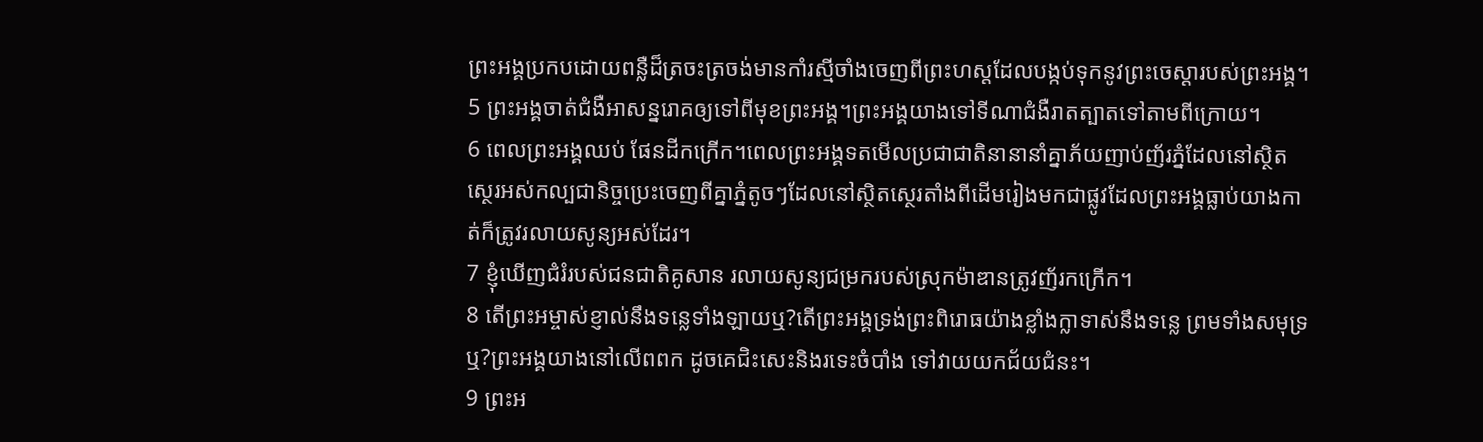ព្រះអង្គប្រកបដោយពន្លឺដ៏ត្រចះត្រចង់មានកាំរស្មីចាំងចេញពីព្រះហស្ដដែលបង្កប់ទុកនូវព្រះចេស្ដារបស់ព្រះអង្គ។
5 ព្រះអង្គចាត់ជំងឺអាសន្នរោគឲ្យទៅពីមុខព្រះអង្គ។ព្រះអង្គយាងទៅទីណាជំងឺរាតត្បាតទៅតាមពីក្រោយ។
6 ពេលព្រះអង្គឈប់ ផែនដីកក្រើក។ពេលព្រះអង្គទតមើលប្រជាជាតិនានានាំគ្នាភ័យញាប់ញ័រភ្នំដែលនៅស្ថិតស្ថេរអស់កល្បជានិច្ចប្រេះចេញពីគ្នាភ្នំតូចៗដែលនៅស្ថិតស្ថេរតាំងពីដើមរៀងមកជាផ្លូវដែលព្រះអង្គធ្លាប់យាងកាត់ក៏ត្រូវរលាយសូន្យអស់ដែរ។
7 ខ្ញុំឃើញជំរំរបស់ជនជាតិគូសាន រលាយសូន្យជម្រករបស់ស្រុកម៉ាឌានត្រូវញ័រកក្រើក។
8 តើព្រះអម្ចាស់ខ្ញាល់នឹងទន្លេទាំងឡាយឬ?តើព្រះអង្គទ្រង់ព្រះពិរោធយ៉ាងខ្លាំងក្លាទាស់នឹងទន្លេ ព្រមទាំងសមុទ្រឬ?ព្រះអង្គយាងនៅលើពពក ដូចគេជិះសេះនិងរទេះចំបាំង ទៅវាយយកជ័យជំនះ។
9 ព្រះអ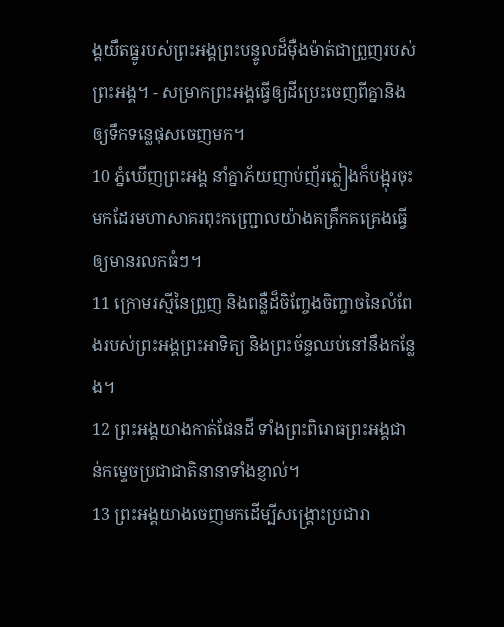ង្គយឹតធ្នូរបស់ព្រះអង្គព្រះបន្ទូលដ៏ម៉ឺងម៉ាត់ជាព្រួញរបស់ព្រះអង្គ។ - សម្រាកព្រះអង្គធ្វើឲ្យដីប្រេះចេញពីគ្នានិងឲ្យទឹកទន្លេផុសចេញមក។
10 ភ្នំឃើញព្រះអង្គ នាំគ្នាភ័យញាប់ញ័រភ្លៀងក៏បង្អុរចុះមកដែរមហាសាគរពុះកញ្ជ្រោលយ៉ាងគគ្រឹកគគ្រេងធ្វើឲ្យមានរលកធំៗ។
11 ក្រោមរស្មីនៃព្រួញ និងពន្លឺដ៏ចិញ្ចែងចិញ្ចាចនៃលំពែងរបស់ព្រះអង្គព្រះអាទិត្យ និងព្រះច័ន្ទឈប់នៅនឹងកន្លែង។
12 ព្រះអង្គយាងកាត់ផែនដី ទាំងព្រះពិរោធព្រះអង្គជាន់កម្ទេចប្រជាជាតិនានាទាំងខ្ញាល់។
13 ព្រះអង្គយាងចេញមកដើម្បីសង្គ្រោះប្រជារា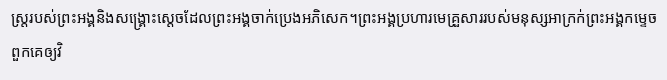ស្ត្ររបស់ព្រះអង្គនិងសង្គ្រោះស្ដេចដែលព្រះអង្គចាក់ប្រេងអភិសេក។ព្រះអង្គប្រហារមេគ្រួសាររបស់មនុស្សអាក្រក់ព្រះអង្គកម្ទេចពួកគេឲ្យវិ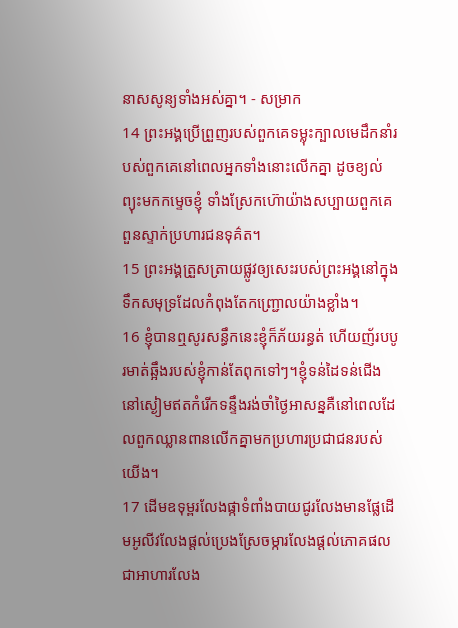នាសសូន្យទាំងអស់គ្នា។ - សម្រាក
14 ព្រះអង្គប្រើព្រួញរបស់ពួកគេទម្លុះក្បាលមេដឹកនាំរបស់ពួកគេនៅពេលអ្នកទាំងនោះលើកគ្នា ដូចខ្យល់ព្យុះមកកម្ទេចខ្ញុំ ទាំងស្រែកហ៊ោយ៉ាងសប្បាយពួកគេពួនស្ទាក់ប្រហារជនទុគ៌ត។
15 ព្រះអង្គត្រួសត្រាយផ្លូវឲ្យសេះរបស់ព្រះអង្គនៅក្នុងទឹកសមុទ្រដែលកំពុងតែកញ្ជ្រោលយ៉ាងខ្លាំង។
16 ខ្ញុំបានឮសូរសន្ធឹកនេះខ្ញុំក៏ភ័យរន្ធត់ ហើយញ័របបូរមាត់ឆ្អឹងរបស់ខ្ញុំកាន់តែពុកទៅៗ។ខ្ញុំទន់ដៃទន់ជើង នៅស្ងៀមឥតកំរើកទន្ទឹងរង់ចាំថ្ងៃអាសន្នគឺនៅពេលដែលពួកឈ្លានពានលើកគ្នាមកប្រហារប្រជាជនរបស់យើង។
17 ដើមឧទុម្ពរលែងផ្កាទំពាំងបាយជូរលែងមានផ្លែដើមអូលីវលែងផ្ដល់ប្រេងស្រែចម្ការលែងផ្ដល់ភោគផលជាអាហារលែង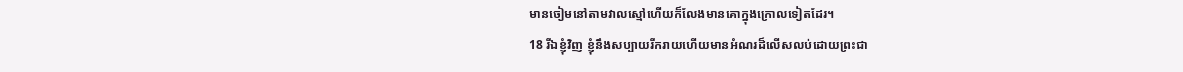មានចៀមនៅតាមវាលស្មៅហើយក៏លែងមានគោក្នុងក្រោលទៀតដែរ។
18 រីឯខ្ញុំវិញ ខ្ញុំនឹងសប្បាយរីករាយហើយមានអំណរដ៏លើសលប់ដោយព្រះជា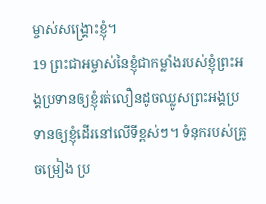ម្ចាស់សង្គ្រោះខ្ញុំ។
19 ព្រះជាអម្ចាស់នៃខ្ញុំជាកម្លាំងរបស់ខ្ញុំព្រះអង្គប្រទានឲ្យខ្ញុំរត់លឿនដូចឈ្លូសព្រះអង្គប្រទានឲ្យខ្ញុំដើរនៅលើទីខ្ពស់ៗ។ ទំនុករបស់គ្រូចម្រៀង ប្រ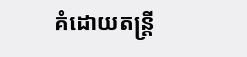គំដោយតន្ត្រី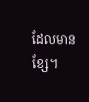ដែលមានខ្សែ។